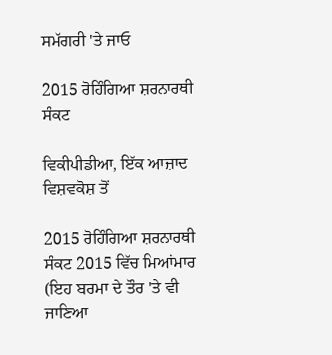ਸਮੱਗਰੀ 'ਤੇ ਜਾਓ

2015 ਰੋਹਿੰਗਿਆ ਸ਼ਰਨਾਰਥੀ ਸੰਕਟ

ਵਿਕੀਪੀਡੀਆ, ਇੱਕ ਆਜ਼ਾਦ ਵਿਸ਼ਵਕੋਸ਼ ਤੋਂ

2015 ਰੋਹਿੰਗਿਆ ਸ਼ਰਨਾਰਥੀ ਸੰਕਟ 2015 ਵਿੱਚ ਮਿਆਂਮਾਰ (ਇਹ ਬਰਮਾ ਦੇ ਤੌਰ 'ਤੇ ਵੀ ਜਾਣਿਆ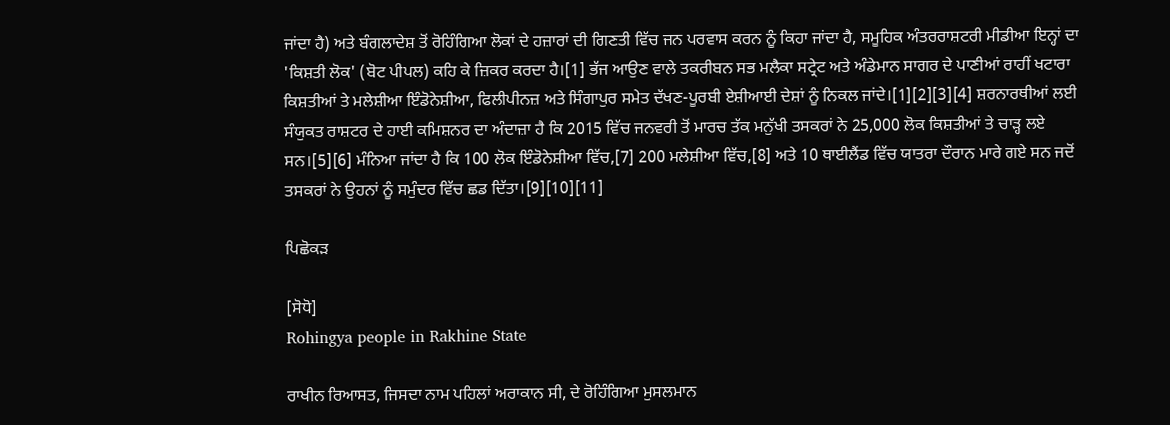ਜਾਂਦਾ ਹੈ) ਅਤੇ ਬੰਗਲਾਦੇਸ਼ ਤੋਂ ਰੋਹਿੰਗਿਆ ਲੋਕਾਂ ਦੇ ਹਜ਼ਾਰਾਂ ਦੀ ਗਿਣਤੀ ਵਿੱਚ ਜਨ ਪਰਵਾਸ ਕਰਨ ਨੂੰ ਕਿਹਾ ਜਾਂਦਾ ਹੈ, ਸਮੂਹਿਕ ਅੰਤਰਰਾਸ਼ਟਰੀ ਮੀਡੀਆ ਇਨ੍ਹਾਂ ਦਾ 'ਕਿਸ਼ਤੀ ਲੋਕ' (ਬੋਟ ਪੀਪਲ) ਕਹਿ ਕੇ ਜ਼ਿਕਰ ਕਰਦਾ ਹੈ।[1] ਭੱਜ ਆਉਣ ਵਾਲੇ ਤਕਰੀਬਨ ਸਭ ਮਲੈਕਾ ਸਟ੍ਰੇਟ ਅਤੇ ਅੰਡੇਮਾਨ ਸਾਗਰ ਦੇ ਪਾਣੀਆਂ ਰਾਹੀਂ ਖਟਾਰਾ ਕਿਸ਼ਤੀਆਂ ਤੇ ਮਲੇਸ਼ੀਆ ਇੰਡੋਨੇਸ਼ੀਆ, ਫਿਲੀਪੀਨਜ਼ ਅਤੇ ਸਿੰਗਾਪੁਰ ਸਮੇਤ ਦੱਖਣ-ਪੂਰਬੀ ਏਸ਼ੀਆਈ ਦੇਸ਼ਾਂ ਨੂੰ ਨਿਕਲ ਜਾਂਦੇ।[1][2][3][4] ਸ਼ਰਨਾਰਥੀਆਂ ਲਈ ਸੰਯੁਕਤ ਰਾਸ਼ਟਰ ਦੇ ਹਾਈ ਕਮਿਸ਼ਨਰ ਦਾ ਅੰਦਾਜ਼ਾ ਹੈ ਕਿ 2015 ਵਿੱਚ ਜਨਵਰੀ ਤੋਂ ਮਾਰਚ ਤੱਕ ਮਨੁੱਖੀ ਤਸਕਰਾਂ ਨੇ 25,000 ਲੋਕ ਕਿਸ਼ਤੀਆਂ ਤੇ ਚਾੜ੍ਹ ਲਏ ਸਨ।[5][6] ਮੰਨਿਆ ਜਾਂਦਾ ਹੈ ਕਿ 100 ਲੋਕ ਇੰਡੋਨੇਸ਼ੀਆ ਵਿੱਚ,[7] 200 ਮਲੇਸ਼ੀਆ ਵਿੱਚ,[8] ਅਤੇ 10 ਥਾਈਲੈਂਡ ਵਿੱਚ ਯਾਤਰਾ ਦੌਰਾਨ ਮਾਰੇ ਗਏ ਸਨ ਜਦੋਂ ਤਸਕਰਾਂ ਨੇ ਉਹਨਾਂ ਨੂੰ ਸਮੁੰਦਰ ਵਿੱਚ ਛਡ ਦਿੱਤਾ।[9][10][11]

ਪਿਛੋਕੜ

[ਸੋਧੋ]
Rohingya people in Rakhine State

ਰਾਖੀਨ ਰਿਆਸਤ, ਜਿਸਦਾ ਨਾਮ ਪਹਿਲਾਂ ਅਰਾਕਾਨ ਸੀ, ਦੇ ਰੋਹਿੰਗਿਆ ਮੁਸਲਮਾਨ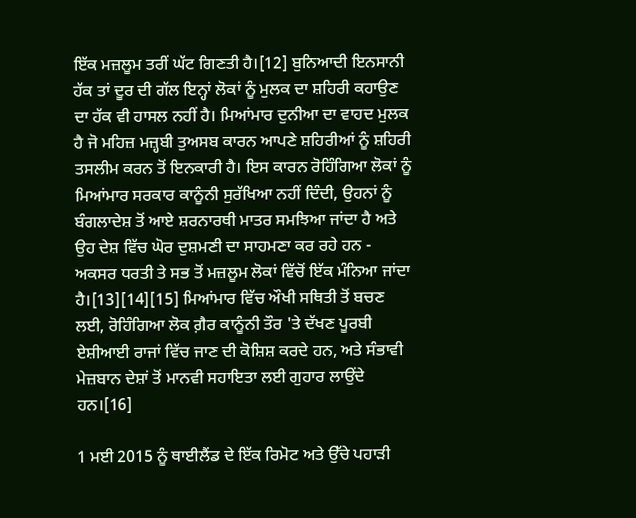ਇੱਕ ਮਜ਼ਲੂਮ ਤਰੀਂ ਘੱਟ ਗਿਣਤੀ ਹੈ।[12] ਬੁਨਿਆਦੀ ਇਨਸਾਨੀ ਹੱਕ ਤਾਂ ਦੂਰ ਦੀ ਗੱਲ ਇਨ੍ਹਾਂ ਲੋਕਾਂ ਨੂੰ ਮੁਲਕ ਦਾ ਸ਼ਹਿਰੀ ਕਹਾਉਣ ਦਾ ਹੱਕ ਵੀ ਹਾਸਲ ਨਹੀਂ ਹੈ। ਮਿਆਂਮਾਰ ਦੁਨੀਆ ਦਾ ਵਾਹਦ ਮੁਲਕ ਹੈ ਜੋ ਮਹਿਜ਼ ਮਜ਼੍ਹਬੀ ਤੁਅਸਬ ਕਾਰਨ ਆਪਣੇ ਸ਼ਹਿਰੀਆਂ ਨੂੰ ਸ਼ਹਿਰੀ ਤਸਲੀਮ ਕਰਨ ਤੋਂ ਇਨਕਾਰੀ ਹੈ। ਇਸ ਕਾਰਨ ਰੋਹਿੰਗਿਆ ਲੋਕਾਂ ਨੂੰ ਮਿਆਂਮਾਰ ਸਰਕਾਰ ਕਾਨੂੰਨੀ ਸੁਰੱਖਿਆ ਨਹੀਂ ਦਿੰਦੀ, ਉਹਨਾਂ ਨੂੰ ਬੰਗਲਾਦੇਸ਼ ਤੋਂ ਆਏ ਸ਼ਰਨਾਰਥੀ ਮਾਤਰ ਸਮਝਿਆ ਜਾਂਦਾ ਹੈ ਅਤੇ ਉਹ ਦੇਸ਼ ਵਿੱਚ ਘੋਰ ਦੁਸ਼ਮਣੀ ਦਾ ਸਾਹਮਣਾ ਕਰ ਰਹੇ ਹਨ - ਅਕਸਰ ਧਰਤੀ ਤੇ ਸਭ ਤੋਂ ਮਜ਼ਲੂਮ ਲੋਕਾਂ ਵਿੱਚੋਂ ਇੱਕ ਮੰਨਿਆ ਜਾਂਦਾ ਹੈ।[13][14][15] ਮਿਆਂਮਾਰ ਵਿੱਚ ਔਖੀ ਸਥਿਤੀ ਤੋਂ ਬਚਣ ਲਈ, ਰੋਹਿੰਗਿਆ ਲੋਕ ਗ਼ੈਰ ਕਾਨੂੰਨੀ ਤੌਰ 'ਤੇ ਦੱਖਣ ਪੂਰਬੀ ਏਸ਼ੀਆਈ ਰਾਜਾਂ ਵਿੱਚ ਜਾਣ ਦੀ ਕੋਸ਼ਿਸ਼ ਕਰਦੇ ਹਨ, ਅਤੇ ਸੰਭਾਵੀ ਮੇਜ਼ਬਾਨ ਦੇਸ਼ਾਂ ਤੋਂ ਮਾਨਵੀ ਸਹਾਇਤਾ ਲਈ ਗੁਹਾਰ ਲਾਉਂਦੇ ਹਨ।[16]

1 ਮਈ 2015 ਨੂੰ ਥਾਈਲੈਂਡ ਦੇ ਇੱਕ ਰਿਮੋਟ ਅਤੇ ਉੱਚੇ ਪਹਾੜੀ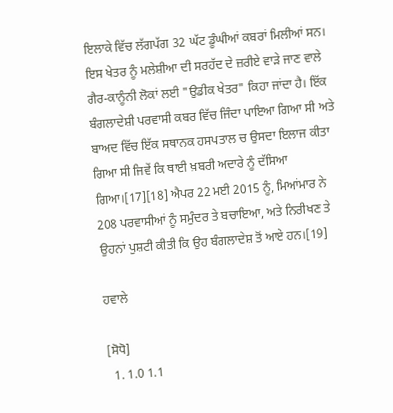ਇਲਾਕੇ ਵਿੱਚ ਲੱਗਪੱਗ 32 ਘੱਟ ਡੂੰਘੀਆਂ ਕਬਰਾਂ ਮਿਲੀਆਂ ਸਨ। ਇਸ ਖੇਤਰ ਨੂੰ ਮਲੇਸ਼ੀਆ ਦੀ ਸਰਹੱਦ ਦੇ ਜ਼ਰੀਏ ਵਾੜੇ ਜਾਣ ਵਾਲੇ ਗੈਰ-ਕਾਨੂੰਨੀ ਲੋਕਾਂ ਲਈ "ਉਡੀਕ ਖੇਤਰ" ਕਿਹਾ ਜਾਂਦਾ ਹੈ। ਇੱਕ ਬੰਗਲਾਦੇਸ਼ੀ ਪਰਵਾਸੀ ਕਬਰ ਵਿੱਚ ਜਿੰਦਾ ਪਾਇਆ ਗਿਆ ਸੀ ਅਤੇ ਬਾਅਦ ਵਿੱਚ ਇੱਕ ਸਥਾਨਕ ਹਸਪਤਾਲ ਚ ਉਸਦਾ ਇਲਾਜ ਕੀਤਾ ਗਿਆ ਸੀ ਜਿਵੇਂ ਕਿ ਥਾਈ ਖ਼ਬਰੀ ਅਦਾਰੇ ਨੂੰ ਦੱਸਿਆ ਗਿਆ।[17][18] ਐਪਰ 22 ਮਈ 2015 ਨੂੰ, ਮਿਆਂਮਾਰ ਨੇ 208 ਪਰਵਾਸੀਆਂ ਨੂੰ ਸਮੁੰਦਰ ਤੇ ਬਚਾਇਆ, ਅਤੇ ਨਿਰੀਖਣ ਤੇ ਉਹਨਾਂ ਪੁਸ਼ਟੀ ਕੀਤੀ ਕਿ ਉਹ ਬੰਗਲਾਦੇਸ਼ ਤੋਂ ਆਏ ਹਨ।[19]

ਹਵਾਲੇ

[ਸੋਧੋ]
  1. 1.0 1.1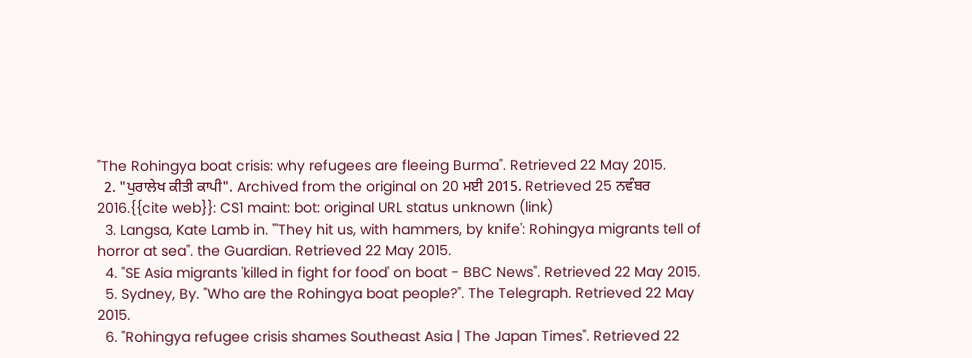"The Rohingya boat crisis: why refugees are fleeing Burma". Retrieved 22 May 2015.
  2. "ਪੁਰਾਲੇਖ ਕੀਤੀ ਕਾਪੀ". Archived from the original on 20 ਮਈ 2015. Retrieved 25 ਨਵੰਬਰ 2016.{{cite web}}: CS1 maint: bot: original URL status unknown (link)
  3. Langsa, Kate Lamb in. "'They hit us, with hammers, by knife': Rohingya migrants tell of horror at sea". the Guardian. Retrieved 22 May 2015.
  4. "SE Asia migrants 'killed in fight for food' on boat - BBC News". Retrieved 22 May 2015.
  5. Sydney, By. "Who are the Rohingya boat people?". The Telegraph. Retrieved 22 May 2015.
  6. "Rohingya refugee crisis shames Southeast Asia | The Japan Times". Retrieved 22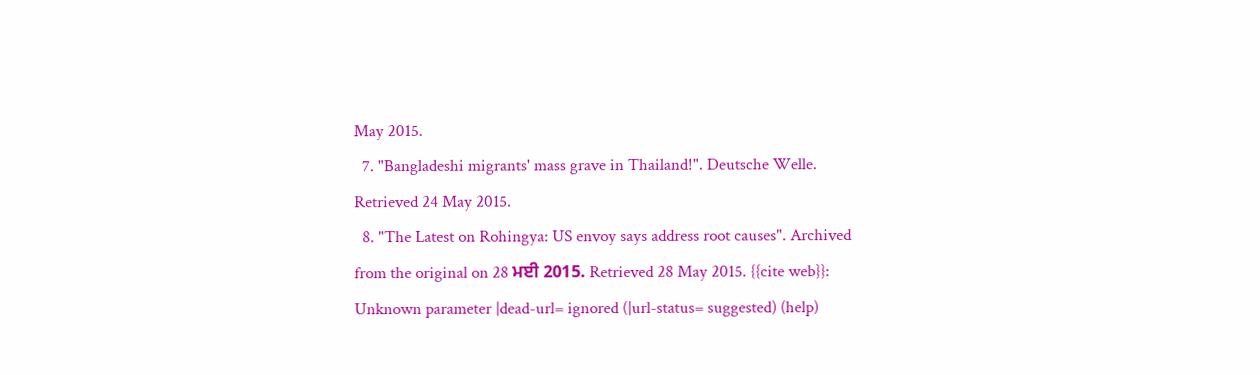May 2015.
  7. "Bangladeshi migrants' mass grave in Thailand!". Deutsche Welle. Retrieved 24 May 2015.
  8. "The Latest on Rohingya: US envoy says address root causes". Archived from the original on 28 ਮਈ 2015. Retrieved 28 May 2015. {{cite web}}: Unknown parameter |dead-url= ignored (|url-status= suggested) (help)